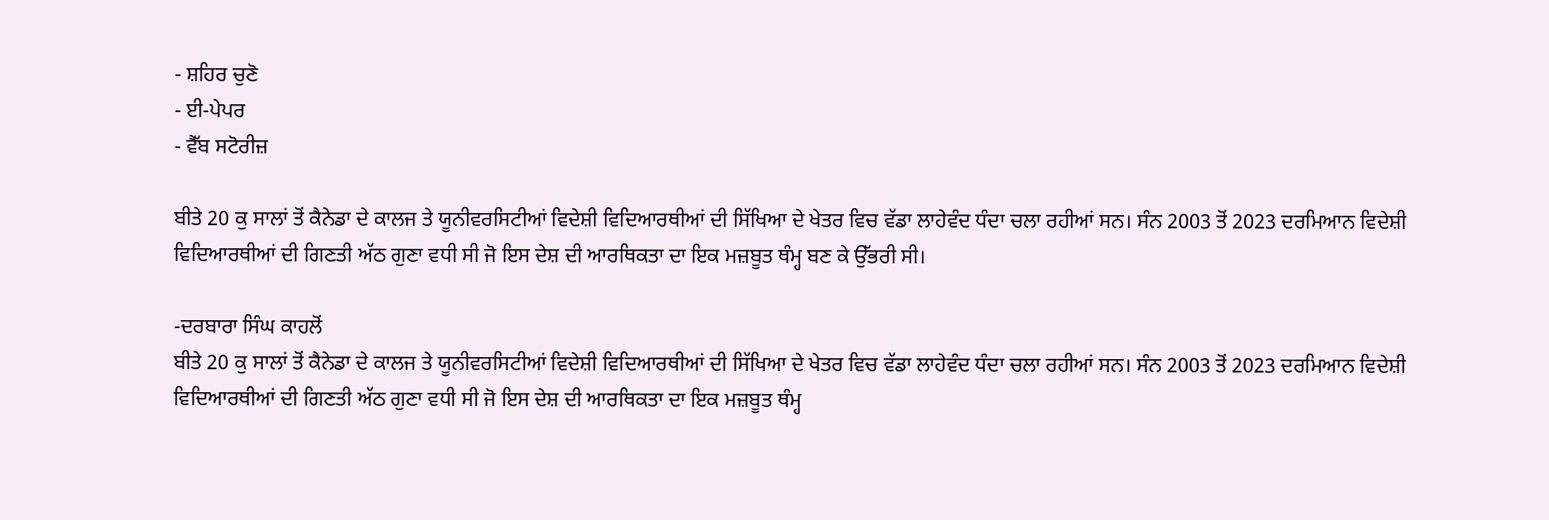- ਸ਼ਹਿਰ ਚੁਣੋ
- ਈ-ਪੇਪਰ
- ਵੈੱਬ ਸਟੋਰੀਜ਼

ਬੀਤੇ 20 ਕੁ ਸਾਲਾਂ ਤੋਂ ਕੈਨੇਡਾ ਦੇ ਕਾਲਜ ਤੇ ਯੂਨੀਵਰਸਿਟੀਆਂ ਵਿਦੇਸ਼ੀ ਵਿਦਿਆਰਥੀਆਂ ਦੀ ਸਿੱਖਿਆ ਦੇ ਖੇਤਰ ਵਿਚ ਵੱਡਾ ਲਾਹੇਵੰਦ ਧੰਦਾ ਚਲਾ ਰਹੀਆਂ ਸਨ। ਸੰਨ 2003 ਤੋਂ 2023 ਦਰਮਿਆਨ ਵਿਦੇਸ਼ੀ ਵਿਦਿਆਰਥੀਆਂ ਦੀ ਗਿਣਤੀ ਅੱਠ ਗੁਣਾ ਵਧੀ ਸੀ ਜੋ ਇਸ ਦੇਸ਼ ਦੀ ਆਰਥਿਕਤਾ ਦਾ ਇਕ ਮਜ਼ਬੂਤ ਥੰਮ੍ਹ ਬਣ ਕੇ ਉੱਭਰੀ ਸੀ।

-ਦਰਬਾਰਾ ਸਿੰਘ ਕਾਹਲੋਂ
ਬੀਤੇ 20 ਕੁ ਸਾਲਾਂ ਤੋਂ ਕੈਨੇਡਾ ਦੇ ਕਾਲਜ ਤੇ ਯੂਨੀਵਰਸਿਟੀਆਂ ਵਿਦੇਸ਼ੀ ਵਿਦਿਆਰਥੀਆਂ ਦੀ ਸਿੱਖਿਆ ਦੇ ਖੇਤਰ ਵਿਚ ਵੱਡਾ ਲਾਹੇਵੰਦ ਧੰਦਾ ਚਲਾ ਰਹੀਆਂ ਸਨ। ਸੰਨ 2003 ਤੋਂ 2023 ਦਰਮਿਆਨ ਵਿਦੇਸ਼ੀ ਵਿਦਿਆਰਥੀਆਂ ਦੀ ਗਿਣਤੀ ਅੱਠ ਗੁਣਾ ਵਧੀ ਸੀ ਜੋ ਇਸ ਦੇਸ਼ ਦੀ ਆਰਥਿਕਤਾ ਦਾ ਇਕ ਮਜ਼ਬੂਤ ਥੰਮ੍ਹ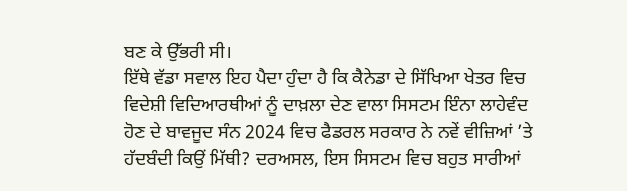ਬਣ ਕੇ ਉੱਭਰੀ ਸੀ।
ਇੱਥੇ ਵੱਡਾ ਸਵਾਲ ਇਹ ਪੈਦਾ ਹੁੰਦਾ ਹੈ ਕਿ ਕੈਨੇਡਾ ਦੇ ਸਿੱਖਿਆ ਖੇਤਰ ਵਿਚ ਵਿਦੇਸ਼ੀ ਵਿਦਿਆਰਥੀਆਂ ਨੂੰ ਦਾਖ਼ਲਾ ਦੇਣ ਵਾਲਾ ਸਿਸਟਮ ਇੰਨਾ ਲਾਹੇਵੰਦ ਹੋਣ ਦੇ ਬਾਵਜੂਦ ਸੰਨ 2024 ਵਿਚ ਫੈਡਰਲ ਸਰਕਾਰ ਨੇ ਨਵੇਂ ਵੀਜ਼ਿਆਂ ’ਤੇ ਹੱਦਬੰਦੀ ਕਿਉਂ ਮਿੱਥੀ? ਦਰਅਸਲ, ਇਸ ਸਿਸਟਮ ਵਿਚ ਬਹੁਤ ਸਾਰੀਆਂ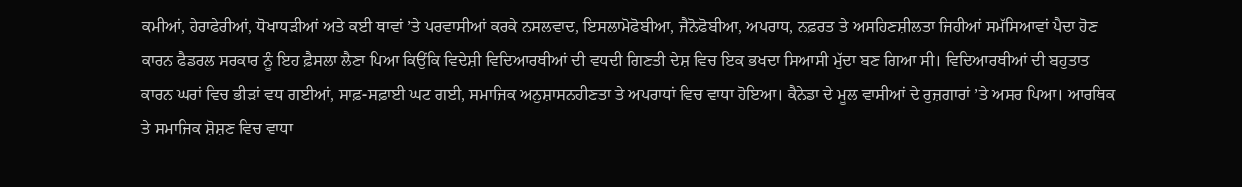ਕਮੀਆਂ, ਹੇਰਾਫੇਰੀਆਂ, ਧੋਖਾਧੜੀਆਂ ਅਤੇ ਕਈ ਥਾਵਾਂ ’ਤੇ ਪਰਵਾਸੀਆਂ ਕਰਕੇ ਨਸਲਵਾਦ, ਇਸਲਾਮੋਫੋਬੀਆ, ਜੈਨੋਫੋਬੀਆ, ਅਪਰਾਧ, ਨਫ਼ਰਤ ਤੇ ਅਸਹਿਣਸ਼ੀਲਤਾ ਜਿਹੀਆਂ ਸਮੱਸਿਆਵਾਂ ਪੈਦਾ ਹੋਣ ਕਾਰਨ ਫੈਡਰਲ ਸਰਕਾਰ ਨੂੰ ਇਹ ਫ਼ੈਸਲਾ ਲੈਣਾ ਪਿਆ ਕਿਉਂਕਿ ਵਿਦੇਸ਼ੀ ਵਿਦਿਆਰਥੀਆਂ ਦੀ ਵਧਦੀ ਗਿਣਤੀ ਦੇਸ਼ ਵਿਚ ਇਕ ਭਖਦਾ ਸਿਆਸੀ ਮੁੱਦਾ ਬਣ ਗਿਆ ਸੀ। ਵਿਦਿਆਰਥੀਆਂ ਦੀ ਬਹੁਤਾਤ ਕਾਰਨ ਘਰਾਂ ਵਿਚ ਭੀੜਾਂ ਵਧ ਗਈਆਂ, ਸਾਫ਼-ਸਫ਼ਾਈ ਘਟ ਗਈ, ਸਮਾਜਿਕ ਅਨੁਸ਼ਾਸਨਹੀਣਤਾ ਤੇ ਅਪਰਾਧਾਂ ਵਿਚ ਵਾਧਾ ਹੋਇਆ। ਕੈਨੇਡਾ ਦੇ ਮੂਲ ਵਾਸੀਆਂ ਦੇ ਰੁਜ਼ਗਾਰਾਂ ’ਤੇ ਅਸਰ ਪਿਆ। ਆਰਥਿਕ ਤੇ ਸਮਾਜਿਕ ਸ਼ੋਸ਼ਣ ਵਿਚ ਵਾਧਾ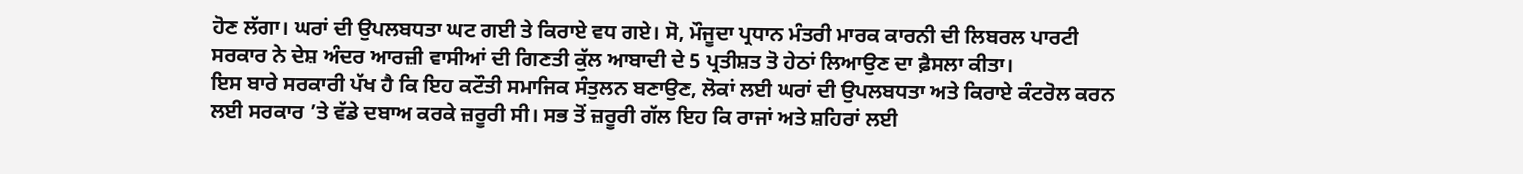ਹੋਣ ਲੱਗਾ। ਘਰਾਂ ਦੀ ਉਪਲਬਧਤਾ ਘਟ ਗਈ ਤੇ ਕਿਰਾਏ ਵਧ ਗਏ। ਸੋ, ਮੌਜੂਦਾ ਪ੍ਰਧਾਨ ਮੰਤਰੀ ਮਾਰਕ ਕਾਰਨੀ ਦੀ ਲਿਬਰਲ ਪਾਰਟੀ ਸਰਕਾਰ ਨੇ ਦੇਸ਼ ਅੰਦਰ ਆਰਜ਼ੀ ਵਾਸੀਆਂ ਦੀ ਗਿਣਤੀ ਕੁੱਲ ਆਬਾਦੀ ਦੇ 5 ਪ੍ਰਤੀਸ਼ਤ ਤੋ ਹੇਠਾਂ ਲਿਆਉਣ ਦਾ ਫ਼ੈਸਲਾ ਕੀਤਾ।
ਇਸ ਬਾਰੇ ਸਰਕਾਰੀ ਪੱਖ ਹੈ ਕਿ ਇਹ ਕਟੌਤੀ ਸਮਾਜਿਕ ਸੰਤੁਲਨ ਬਣਾਉਣ, ਲੋਕਾਂ ਲਈ ਘਰਾਂ ਦੀ ਉਪਲਬਧਤਾ ਅਤੇ ਕਿਰਾਏ ਕੰਟਰੋਲ ਕਰਨ ਲਈ ਸਰਕਾਰ ’ਤੇ ਵੱਡੇ ਦਬਾਅ ਕਰਕੇ ਜ਼ਰੂਰੀ ਸੀ। ਸਭ ਤੋਂ ਜ਼ਰੂਰੀ ਗੱਲ ਇਹ ਕਿ ਰਾਜਾਂ ਅਤੇ ਸ਼ਹਿਰਾਂ ਲਈ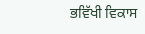ਭਵਿੱਖੀ ਵਿਕਾਸ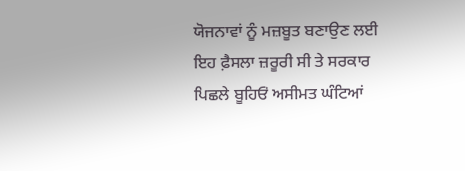ਯੋਜਨਾਵਾਂ ਨੂੰ ਮਜ਼ਬੂਤ ਬਣਾਉਣ ਲਈ ਇਹ ਫ਼ੈਸਲਾ ਜ਼ਰੂਰੀ ਸੀ ਤੇ ਸਰਕਾਰ ਪਿਛਲੇ ਬੂਹਿਓਂ ਅਸੀਮਤ ਘੰਟਿਆਂ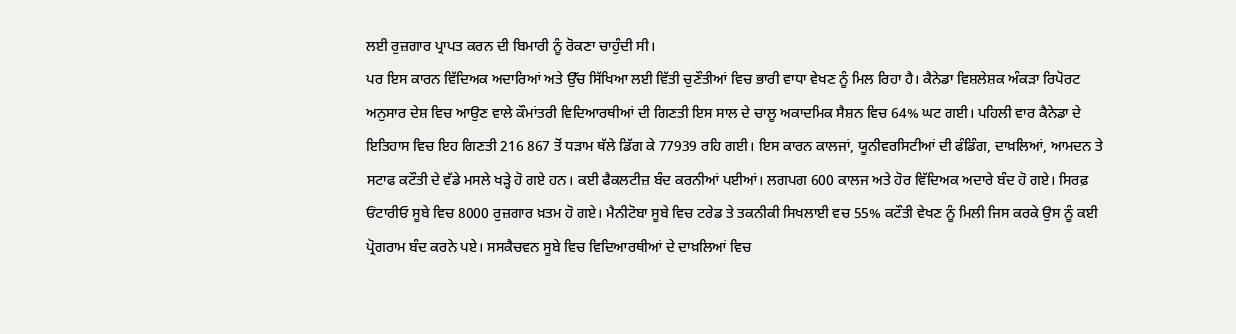ਲਈ ਰੁਜ਼ਗਾਰ ਪ੍ਰਾਪਤ ਕਰਨ ਦੀ ਬਿਮਾਰੀ ਨੂੰ ਰੋਕਣਾ ਚਾਹੁੰਦੀ ਸੀ।
ਪਰ ਇਸ ਕਾਰਨ ਵਿੱਦਿਅਕ ਅਦਾਰਿਆਂ ਅਤੇ ਉੱਚ ਸਿੱਖਿਆ ਲਈ ਵਿੱਤੀ ਚੁਣੌਤੀਆਂ ਵਿਚ ਭਾਰੀ ਵਾਧਾ ਵੇਖਣ ਨੂੰ ਮਿਲ ਰਿਹਾ ਹੈ। ਕੈਨੇਡਾ ਵਿਸ਼ਲੇਸ਼ਕ ਅੰਕੜਾ ਰਿਪੋਰਟ ਅਨੁਸਾਰ ਦੇਸ਼ ਵਿਚ ਆਉਣ ਵਾਲੇ ਕੌਮਾਂਤਰੀ ਵਿਦਿਆਰਥੀਆਂ ਦੀ ਗਿਣਤੀ ਇਸ ਸਾਲ ਦੇ ਚਾਲੂ ਅਕਾਦਮਿਕ ਸੈਸ਼ਨ ਵਿਚ 64% ਘਟ ਗਈ। ਪਹਿਲੀ ਵਾਰ ਕੈਨੇਡਾ ਦੇ ਇਤਿਹਾਸ ਵਿਚ ਇਹ ਗਿਣਤੀ 216 867 ਤੋਂ ਧੜਾਮ ਥੱਲੇ ਡਿੱਗ ਕੇ 77939 ਰਹਿ ਗਈ। ਇਸ ਕਾਰਨ ਕਾਲਜਾਂ, ਯੂਨੀਵਰਸਿਟੀਆਂ ਦੀ ਫੰਡਿੰਗ, ਦਾਖ਼ਲਿਆਂ, ਆਮਦਨ ਤੇ ਸਟਾਫ ਕਟੌਤੀ ਦੇ ਵੱਡੇ ਮਸਲੇ ਖੜ੍ਹੇ ਹੋ ਗਏ ਹਨ। ਕਈ ਫੈਕਲਟੀਜ਼ ਬੰਦ ਕਰਨੀਆਂ ਪਈਆਂ। ਲਗਪਗ 600 ਕਾਲਜ ਅਤੇ ਹੋਰ ਵਿੱਦਿਅਕ ਅਦਾਰੇ ਬੰਦ ਹੋ ਗਏ। ਸਿਰਫ਼ ਓਂਟਾਰੀਓ ਸੂਬੇ ਵਿਚ 8000 ਰੁਜ਼ਗਾਰ ਖ਼ਤਮ ਹੋ ਗਏ। ਮੈਨੀਟੋਬਾ ਸੂਬੇ ਵਿਚ ਟਰੇਡ ਤੇ ਤਕਨੀਕੀ ਸਿਖਲਾਈ ਵਚ 55% ਕਟੌਤੀ ਵੇਖਣ ਨੂੰ ਮਿਲੀ ਜਿਸ ਕਰਕੇ ਉਸ ਨੂੰ ਕਈ ਪ੍ਰੋਗਰਾਮ ਬੰਦ ਕਰਨੇ ਪਏ। ਸਸਕੈਚਵਨ ਸੂਬੇ ਵਿਚ ਵਿਦਿਆਰਥੀਆਂ ਦੇ ਦਾਖ਼ਲਿਆਂ ਵਿਚ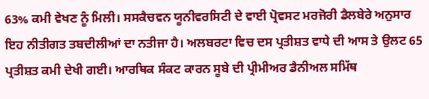63% ਕਮੀ ਵੇਖਣ ਨੂੰ ਮਿਲੀ। ਸਸਕੈਚਵਨ ਯੂਨੀਵਰਸਿਟੀ ਦੇ ਵਾਈ ਪ੍ਰੋਵਸਟ ਮਰਜੋਰੀ ਡੈਲਬੇਰੇ ਅਨੁਸਾਰ ਇਹ ਨੀਤੀਗਤ ਤਬਦੀਲੀਆਂ ਦਾ ਨਤੀਜਾ ਹੈ। ਅਲਬਰਟਾ ਵਿਚ ਦਸ ਪ੍ਰਤੀਸ਼ਤ ਵਾਧੇ ਦੀ ਆਸ ਤੇ ਉਲਟ 65 ਪ੍ਰਤੀਸ਼ਤ ਕਮੀ ਦੇਖੀ ਗਈ। ਆਰਥਿਕ ਸੰਕਟ ਕਾਰਨ ਸੂਬੇ ਦੀ ਪ੍ਰੀਮੀਅਰ ਡੈਨੀਅਲ ਸਮਿੱਥ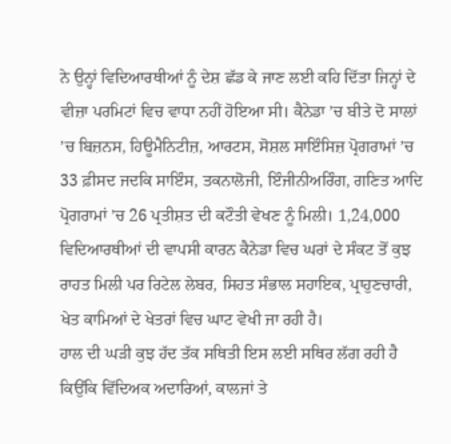ਨੇ ਉਨ੍ਹਾਂ ਵਿਦਿਆਰਥੀਆਂ ਨੂੰ ਦੇਸ਼ ਛੱਡ ਕੇ ਜਾਣ ਲਈ ਕਹਿ ਦਿੱਤਾ ਜਿਨ੍ਹਾਂ ਦੇ ਵੀਜ਼ਾ ਪਰਮਿਟਾਂ ਵਿਚ ਵਾਧਾ ਨਹੀਂ ਹੋਇਆ ਸੀ। ਕੈਨੇਡਾ ’ਚ ਬੀਤੇ ਦੋ ਸਾਲਾਂ ’ਚ ਬਿਜ਼ਨਸ, ਹਿਊਮੈਨਿਟੀਜ਼, ਆਰਟਸ, ਸੋਸ਼ਲ ਸਾਇੰਸਿਜ਼ ਪ੍ਰੋਗਰਾਮਾਂ ’ਚ 33 ਫ਼ੀਸਦ ਜਦਕਿ ਸਾਇੰਸ, ਤਕਨਾਲੋਜੀ, ਇੰਜੀਨੀਅਰਿੰਗ, ਗਣਿਤ ਆਦਿ ਪ੍ਰੋਗਰਾਮਾਂ ’ਚ 26 ਪ੍ਰਤੀਸ਼ਤ ਦੀ ਕਟੌਤੀ ਵੇਖਣ ਨੂੰ ਮਿਲੀ। 1,24,000 ਵਿਦਿਆਰਥੀਆਂ ਦੀ ਵਾਪਸੀ ਕਾਰਨ ਕੈਨੇਡਾ ਵਿਚ ਘਰਾਂ ਦੇ ਸੰਕਟ ਤੋਂ ਕੁਝ ਰਾਹਤ ਮਿਲੀ ਪਰ ਰਿਟੇਲ ਲੇਬਰ, ਸਿਹਤ ਸੰਭਾਲ ਸਹਾਇਕ, ਪ੍ਰਾਹੁਣਚਾਰੀ, ਖੇਤ ਕਾਮਿਆਂ ਦੇ ਖੇਤਰਾਂ ਵਿਚ ਘਾਟ ਵੇਖੀ ਜਾ ਰਹੀ ਹੈ।
ਹਾਲ ਦੀ ਘੜੀ ਕੁਝ ਹੱਦ ਤੱਕ ਸਥਿਤੀ ਇਸ ਲਈ ਸਥਿਰ ਲੱਗ ਰਹੀ ਹੈ ਕਿਉਂਕਿ ਵਿੱਦਿਅਕ ਅਦਾਰਿਆਂ, ਕਾਲਜਾਂ ਤੇ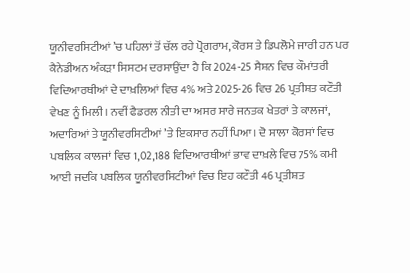ਯੂਨੀਵਰਸਿਟੀਆਂ ’ਚ ਪਹਿਲਾਂ ਤੋਂ ਚੱਲ ਰਹੇ ਪ੍ਰੋਗਰਾਮ, ਕੋਰਸ ਤੇ ਡਿਪਲੋਮੇ ਜਾਰੀ ਹਨ ਪਰ ਕੈਨੇਡੀਅਨ ਅੰਕੜਾ ਸਿਸਟਮ ਦਰਸਾਉਂਦਾ ਹੈ ਕਿ 2024-25 ਸੈਸ਼ਨ ਵਿਚ ਕੌਮਾਂਤਰੀ ਵਿਦਿਆਰਥੀਆਂ ਦੇ ਦਾਖ਼ਲਿਆਂ ਵਿਚ 4% ਅਤੇ 2025-26 ਵਿਚ 26 ਪ੍ਰਤੀਸ਼ਤ ਕਟੌਤੀ ਵੇਖਣ ਨੂੰ ਮਿਲੀ। ਨਵੀਂ ਫੈਡਰਲ ਨੀਤੀ ਦਾ ਅਸਰ ਸਾਰੇ ਜਨਤਕ ਖੇਤਰਾਂ ਤੇ ਕਾਲਜਾਂ, ਅਦਾਰਿਆਂ ਤੇ ਯੂਨੀਵਰਸਿਟੀਆਂ ’ਤੇ ਇਕਸਾਰ ਨਹੀਂ ਪਿਆ। ਦੋ ਸਾਲਾ ਕੋਰਸਾਂ ਵਿਚ ਪਬਲਿਕ ਕਾਲਜਾਂ ਵਿਚ 1,02,188 ਵਿਦਿਆਰਥੀਆਂ ਭਾਵ ਦਾਖ਼ਲੇ ਵਿਚ 75% ਕਮੀ ਆਈ ਜਦਕਿ ਪਬਲਿਕ ਯੂਨੀਵਰਸਿਟੀਆਂ ਵਿਚ ਇਹ ਕਟੌਤੀ 46 ਪ੍ਰਤੀਸ਼ਤ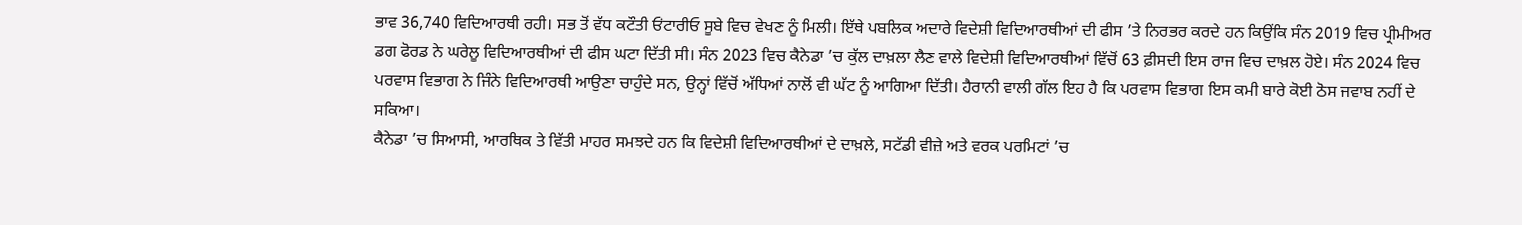ਭਾਵ 36,740 ਵਿਦਿਆਰਥੀ ਰਹੀ। ਸਭ ਤੋਂ ਵੱਧ ਕਟੌਤੀ ਓਂਟਾਰੀਓ ਸੂਬੇ ਵਿਚ ਵੇਖਣ ਨੂੰ ਮਿਲੀ। ਇੱਥੇ ਪਬਲਿਕ ਅਦਾਰੇ ਵਿਦੇਸ਼ੀ ਵਿਦਿਆਰਥੀਆਂ ਦੀ ਫੀਸ ’ਤੇ ਨਿਰਭਰ ਕਰਦੇ ਹਨ ਕਿਉਂਕਿ ਸੰਨ 2019 ਵਿਚ ਪ੍ਰੀਮੀਅਰ ਡਗ ਫੋਰਡ ਨੇ ਘਰੇਲੂ ਵਿਦਿਆਰਥੀਆਂ ਦੀ ਫੀਸ ਘਟਾ ਦਿੱਤੀ ਸੀ। ਸੰਨ 2023 ਵਿਚ ਕੈਨੇਡਾ ’ਚ ਕੁੱਲ ਦਾਖ਼ਲਾ ਲੈਣ ਵਾਲੇ ਵਿਦੇਸ਼ੀ ਵਿਦਿਆਰਥੀਆਂ ਵਿੱਚੋਂ 63 ਫ਼ੀਸਦੀ ਇਸ ਰਾਜ ਵਿਚ ਦਾਖ਼ਲ ਹੋਏ। ਸੰਨ 2024 ਵਿਚ ਪਰਵਾਸ ਵਿਭਾਗ ਨੇ ਜਿੰਨੇ ਵਿਦਿਆਰਥੀ ਆਉਣਾ ਚਾਹੁੰਦੇ ਸਨ, ਉਨ੍ਹਾਂ ਵਿੱਚੋਂ ਅੱਧਿਆਂ ਨਾਲੋਂ ਵੀ ਘੱਟ ਨੂੰ ਆਗਿਆ ਦਿੱਤੀ। ਹੈਰਾਨੀ ਵਾਲੀ ਗੱਲ ਇਹ ਹੈ ਕਿ ਪਰਵਾਸ ਵਿਭਾਗ ਇਸ ਕਮੀ ਬਾਰੇ ਕੋਈ ਠੋਸ ਜਵਾਬ ਨਹੀਂ ਦੇ ਸਕਿਆ।
ਕੈਨੇਡਾ ’ਚ ਸਿਆਸੀ, ਆਰਥਿਕ ਤੇ ਵਿੱਤੀ ਮਾਹਰ ਸਮਝਦੇ ਹਨ ਕਿ ਵਿਦੇਸ਼ੀ ਵਿਦਿਆਰਥੀਆਂ ਦੇ ਦਾਖ਼ਲੇ, ਸਟੱਡੀ ਵੀਜ਼ੇ ਅਤੇ ਵਰਕ ਪਰਮਿਟਾਂ ’ਚ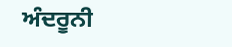ਅੰਦਰੂਨੀ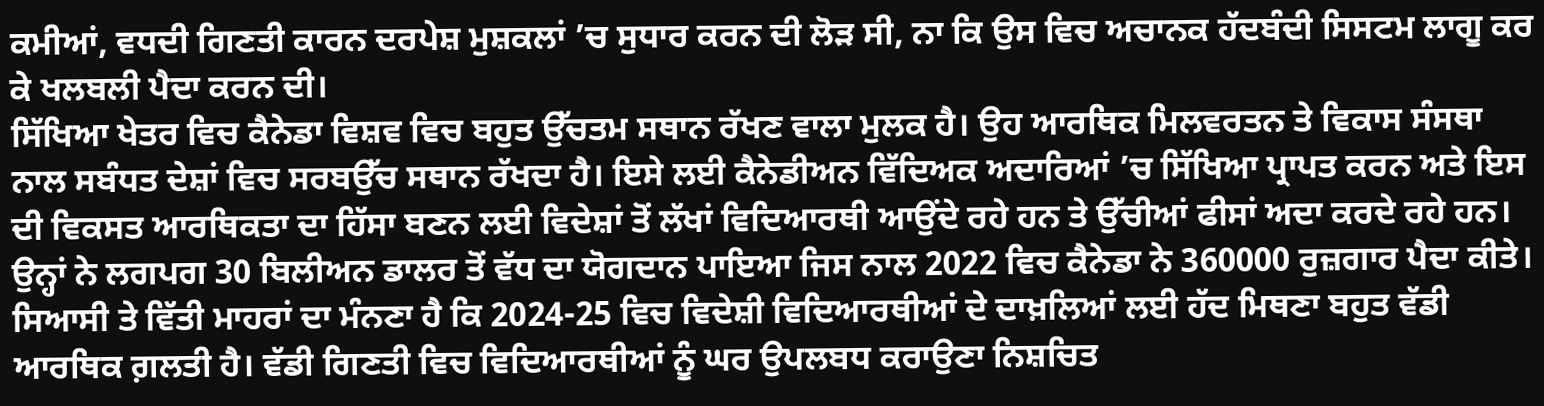ਕਮੀਆਂ, ਵਧਦੀ ਗਿਣਤੀ ਕਾਰਨ ਦਰਪੇਸ਼ ਮੁਸ਼ਕਲਾਂ ’ਚ ਸੁਧਾਰ ਕਰਨ ਦੀ ਲੋੜ ਸੀ, ਨਾ ਕਿ ਉਸ ਵਿਚ ਅਚਾਨਕ ਹੱਦਬੰਦੀ ਸਿਸਟਮ ਲਾਗੂ ਕਰ ਕੇ ਖਲਬਲੀ ਪੈਦਾ ਕਰਨ ਦੀ।
ਸਿੱਖਿਆ ਖੇਤਰ ਵਿਚ ਕੈਨੇਡਾ ਵਿਸ਼ਵ ਵਿਚ ਬਹੁਤ ਉੱਚਤਮ ਸਥਾਨ ਰੱਖਣ ਵਾਲਾ ਮੁਲਕ ਹੈ। ਉਹ ਆਰਥਿਕ ਮਿਲਵਰਤਨ ਤੇ ਵਿਕਾਸ ਸੰਸਥਾ ਨਾਲ ਸਬੰਧਤ ਦੇਸ਼ਾਂ ਵਿਚ ਸਰਬਉੱਚ ਸਥਾਨ ਰੱਖਦਾ ਹੈ। ਇਸੇ ਲਈ ਕੈਨੇਡੀਅਨ ਵਿੱਦਿਅਕ ਅਦਾਰਿਆਂ ’ਚ ਸਿੱਖਿਆ ਪ੍ਰਾਪਤ ਕਰਨ ਅਤੇ ਇਸ ਦੀ ਵਿਕਸਤ ਆਰਥਿਕਤਾ ਦਾ ਹਿੱਸਾ ਬਣਨ ਲਈ ਵਿਦੇਸ਼ਾਂ ਤੋਂ ਲੱਖਾਂ ਵਿਦਿਆਰਥੀ ਆਉਂਦੇ ਰਹੇ ਹਨ ਤੇ ਉੱਚੀਆਂ ਫੀਸਾਂ ਅਦਾ ਕਰਦੇ ਰਹੇ ਹਨ। ਉਨ੍ਹਾਂ ਨੇ ਲਗਪਗ 30 ਬਿਲੀਅਨ ਡਾਲਰ ਤੋਂ ਵੱਧ ਦਾ ਯੋਗਦਾਨ ਪਾਇਆ ਜਿਸ ਨਾਲ 2022 ਵਿਚ ਕੈਨੇਡਾ ਨੇ 360000 ਰੁਜ਼ਗਾਰ ਪੈਦਾ ਕੀਤੇ। ਸਿਆਸੀ ਤੇ ਵਿੱਤੀ ਮਾਹਰਾਂ ਦਾ ਮੰਨਣਾ ਹੈ ਕਿ 2024-25 ਵਿਚ ਵਿਦੇਸ਼ੀ ਵਿਦਿਆਰਥੀਆਂ ਦੇ ਦਾਖ਼ਲਿਆਂ ਲਈ ਹੱਦ ਮਿਥਣਾ ਬਹੁਤ ਵੱਡੀ ਆਰਥਿਕ ਗ਼ਲਤੀ ਹੈ। ਵੱਡੀ ਗਿਣਤੀ ਵਿਚ ਵਿਦਿਆਰਥੀਆਂ ਨੂੰ ਘਰ ਉਪਲਬਧ ਕਰਾਉਣਾ ਨਿਸ਼ਚਿਤ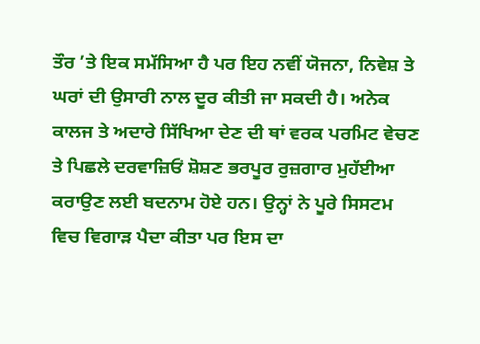ਤੌਰ ’ਤੇ ਇਕ ਸਮੱਸਿਆ ਹੈ ਪਰ ਇਹ ਨਵੀਂ ਯੋਜਨਾ, ਨਿਵੇਸ਼ ਤੇ ਘਰਾਂ ਦੀ ਉਸਾਰੀ ਨਾਲ ਦੂਰ ਕੀਤੀ ਜਾ ਸਕਦੀ ਹੈ। ਅਨੇਕ ਕਾਲਜ ਤੇ ਅਦਾਰੇ ਸਿੱਖਿਆ ਦੇਣ ਦੀ ਥਾਂ ਵਰਕ ਪਰਮਿਟ ਵੇਚਣ ਤੇ ਪਿਛਲੇ ਦਰਵਾਜ਼ਿਓਂ ਸ਼ੋਸ਼ਣ ਭਰਪੂਰ ਰੁਜ਼ਗਾਰ ਮੁਹੱਈਆ ਕਰਾਉਣ ਲਈ ਬਦਨਾਮ ਹੋਏ ਹਨ। ਉਨ੍ਹਾਂ ਨੇ ਪੂਰੇ ਸਿਸਟਮ ਵਿਚ ਵਿਗਾੜ ਪੈਦਾ ਕੀਤਾ ਪਰ ਇਸ ਦਾ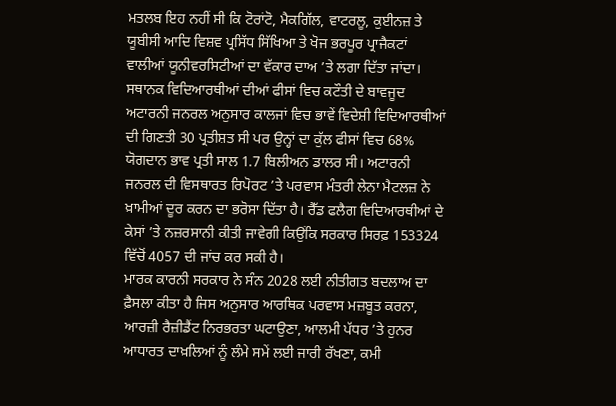ਮਤਲਬ ਇਹ ਨਹੀਂ ਸੀ ਕਿ ਟੋਰਾਂਟੋ, ਮੈਕਗਿੱਲ, ਵਾਟਰਲੂ, ਕੁਈਨਜ਼ ਤੇ ਯੂਬੀਸੀ ਆਦਿ ਵਿਸ਼ਵ ਪ੍ਰਸਿੱਧ ਸਿੱਖਿਆ ਤੇ ਖੋਜ ਭਰਪੂਰ ਪ੍ਰਾਜੈਕਟਾਂ ਵਾਲੀਆਂ ਯੂਨੀਵਰਸਿਟੀਆਂ ਦਾ ਵੱਕਾਰ ਦਾਅ ’ਤੇ ਲਗਾ ਦਿੱਤਾ ਜਾਂਦਾ। ਸਥਾਨਕ ਵਿਦਿਆਰਥੀਆਂ ਦੀਆਂ ਫੀਸਾਂ ਵਿਚ ਕਟੌਤੀ ਦੇ ਬਾਵਜੂਦ ਅਟਾਰਨੀ ਜਨਰਲ ਅਨੁਸਾਰ ਕਾਲਜਾਂ ਵਿਚ ਭਾਵੇਂ ਵਿਦੇਸ਼ੀ ਵਿਦਿਆਰਥੀਆਂ ਦੀ ਗਿਣਤੀ 30 ਪ੍ਰਤੀਸ਼ਤ ਸੀ ਪਰ ਉਨ੍ਹਾਂ ਦਾ ਕੁੱਲ ਫੀਸਾਂ ਵਿਚ 68% ਯੋਗਦਾਨ ਭਾਵ ਪ੍ਰਤੀ ਸਾਲ 1.7 ਬਿਲੀਅਨ ਡਾਲਰ ਸੀ। ਅਟਾਰਨੀ ਜਨਰਲ ਦੀ ਵਿਸਥਾਰਤ ਰਿਪੋਰਟ ’ਤੇ ਪਰਵਾਸ ਮੰਤਰੀ ਲੇਨਾ ਮੈਟਲਜ਼ ਨੇ ਖ਼ਾਮੀਆਂ ਦੂਰ ਕਰਨ ਦਾ ਭਰੋਸਾ ਦਿੱਤਾ ਹੈ। ਰੈੱਡ ਫਲੈਗ ਵਿਦਿਆਰਥੀਆਂ ਦੇ ਕੇਸਾਂ ’ਤੇ ਨਜ਼ਰਸਾਨੀ ਕੀਤੀ ਜਾਵੇਗੀ ਕਿਉਂਕਿ ਸਰਕਾਰ ਸਿਰਫ਼ 153324 ਵਿੱਚੋਂ 4057 ਦੀ ਜਾਂਚ ਕਰ ਸਕੀ ਹੈ।
ਮਾਰਕ ਕਾਰਨੀ ਸਰਕਾਰ ਨੇ ਸੰਨ 2028 ਲਈ ਨੀਤੀਗਤ ਬਦਲਾਅ ਦਾ ਫ਼ੈਸਲਾ ਕੀਤਾ ਹੈ ਜਿਸ ਅਨੁਸਾਰ ਆਰਥਿਕ ਪਰਵਾਸ ਮਜ਼ਬੂਤ ਕਰਨਾ, ਆਰਜ਼ੀ ਰੈਜ਼ੀਡੈਂਟ ਨਿਰਭਰਤਾ ਘਟਾਉਣਾ, ਆਲਮੀ ਪੱਧਰ ’ਤੇ ਹੁਨਰ ਆਧਾਰਤ ਦਾਖ਼ਲਿਆਂ ਨੂੰ ਲੰਮੇ ਸਮੇਂ ਲਈ ਜਾਰੀ ਰੱਖਣਾ, ਕਮੀ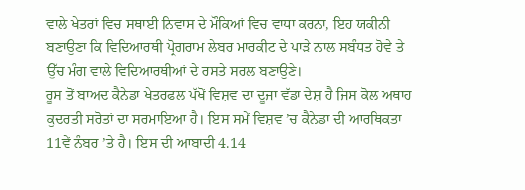ਵਾਲੇ ਖੇਤਰਾਂ ਵਿਚ ਸਥਾਈ ਨਿਵਾਸ ਦੇ ਮੌਕਿਆਂ ਵਿਚ ਵਾਧਾ ਕਰਨਾ, ਇਹ ਯਕੀਨੀ ਬਣਾਉਣਾ ਕਿ ਵਿਦਿਆਰਥੀ ਪ੍ਰੋਗਰਾਮ ਲੇਬਰ ਮਾਰਕੀਟ ਦੇ ਪਾੜੇ ਨਾਲ ਸਬੰਧਤ ਹੋਵੇ ਤੇ ਉੱਚ ਮੰਗ ਵਾਲੇ ਵਿਦਿਆਰਥੀਆਂ ਦੇ ਰਸਤੇ ਸਰਲ ਬਣਾਉਣੇ।
ਰੂਸ ਤੋਂ ਬਾਅਦ ਕੈਨੇਡਾ ਖੇਤਰਫਲ ਪੱਖੋਂ ਵਿਸ਼ਵ ਦਾ ਦੂਜਾ ਵੱਡਾ ਦੇਸ਼ ਹੈ ਜਿਸ ਕੋਲ ਅਥਾਹ ਕੁਦਰਤੀ ਸਰੋਤਾਂ ਦਾ ਸਰਮਾਇਆ ਹੈ। ਇਸ ਸਮੇਂ ਵਿਸ਼ਵ ’ਚ ਕੈਨੇਡਾ ਦੀ ਆਰਥਿਕਤਾ 11ਵੇਂ ਨੰਬਰ ’ਤੇ ਹੈ। ਇਸ ਦੀ ਆਬਾਦੀ 4.14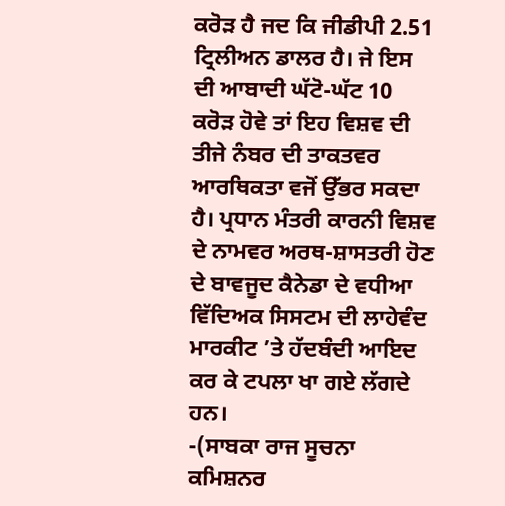ਕਰੋੜ ਹੈ ਜਦ ਕਿ ਜੀਡੀਪੀ 2.51 ਟ੍ਰਿਲੀਅਨ ਡਾਲਰ ਹੈ। ਜੇ ਇਸ ਦੀ ਆਬਾਦੀ ਘੱਟੋ-ਘੱਟ 10 ਕਰੋੜ ਹੋਵੇ ਤਾਂ ਇਹ ਵਿਸ਼ਵ ਦੀ ਤੀਜੇ ਨੰਬਰ ਦੀ ਤਾਕਤਵਰ ਆਰਥਿਕਤਾ ਵਜੋਂ ਉੱਭਰ ਸਕਦਾ ਹੈ। ਪ੍ਰਧਾਨ ਮੰਤਰੀ ਕਾਰਨੀ ਵਿਸ਼ਵ ਦੇ ਨਾਮਵਰ ਅਰਥ-ਸ਼ਾਸਤਰੀ ਹੋਣ ਦੇ ਬਾਵਜੂਦ ਕੈਨੇਡਾ ਦੇ ਵਧੀਆ ਵਿੱਦਿਅਕ ਸਿਸਟਮ ਦੀ ਲਾਹੇਵੰਦ ਮਾਰਕੀਟ ’ਤੇ ਹੱਦਬੰਦੀ ਆਇਦ ਕਰ ਕੇ ਟਪਲਾ ਖਾ ਗਏ ਲੱਗਦੇ ਹਨ।
-(ਸਾਬਕਾ ਰਾਜ ਸੂਚਨਾ ਕਮਿਸ਼ਨਰ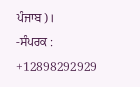ਪੰਜਾਬ)।
-ਸੰਪਰਕ : +12898292929